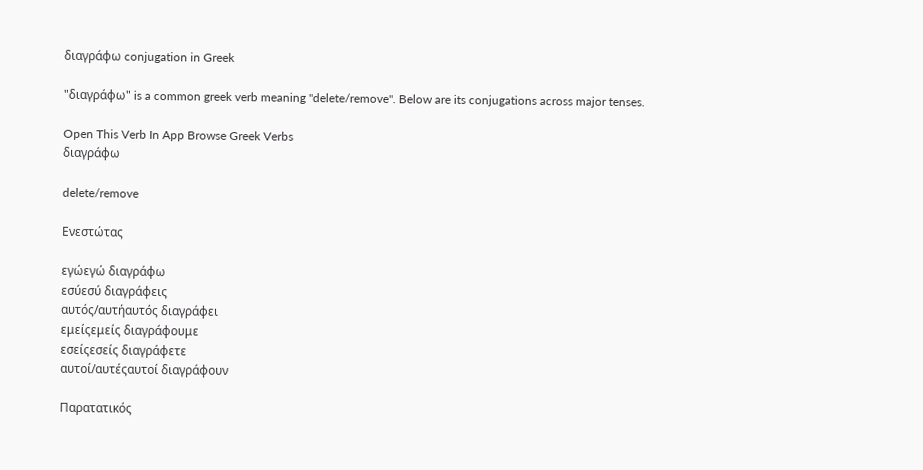διαγράφω conjugation in Greek

"διαγράφω" is a common greek verb meaning "delete/remove". Below are its conjugations across major tenses.

Open This Verb In App Browse Greek Verbs
διαγράφω

delete/remove

Ενεστώτας

εγώεγώ διαγράφω
εσύεσύ διαγράφεις
αυτός/αυτήαυτός διαγράφει
εμείςεμείς διαγράφουμε
εσείςεσείς διαγράφετε
αυτοί/αυτέςαυτοί διαγράφουν

Παρατατικός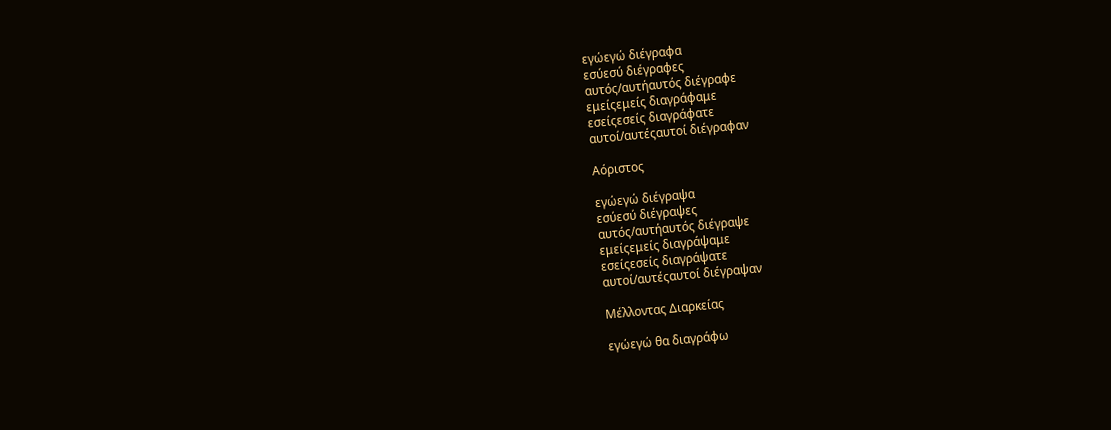εγώεγώ διέγραφα
εσύεσύ διέγραφες
αυτός/αυτήαυτός διέγραφε
εμείςεμείς διαγράφαμε
εσείςεσείς διαγράφατε
αυτοί/αυτέςαυτοί διέγραφαν

Αόριστος

εγώεγώ διέγραψα
εσύεσύ διέγραψες
αυτός/αυτήαυτός διέγραψε
εμείςεμείς διαγράψαμε
εσείςεσείς διαγράψατε
αυτοί/αυτέςαυτοί διέγραψαν

Μέλλοντας Διαρκείας

εγώεγώ θα διαγράφω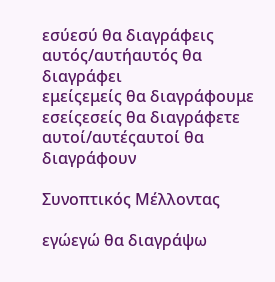εσύεσύ θα διαγράφεις
αυτός/αυτήαυτός θα διαγράφει
εμείςεμείς θα διαγράφουμε
εσείςεσείς θα διαγράφετε
αυτοί/αυτέςαυτοί θα διαγράφουν

Συνοπτικός Μέλλοντας

εγώεγώ θα διαγράψω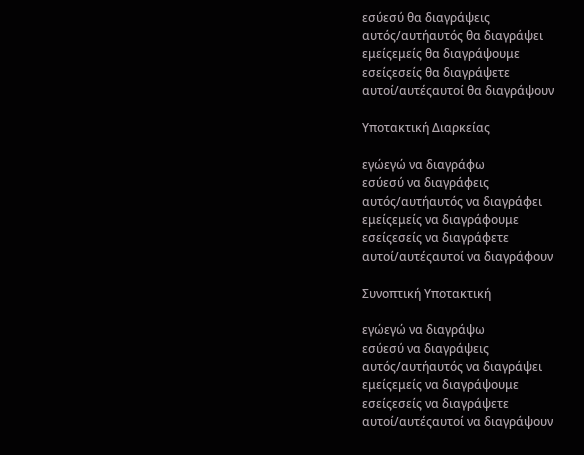εσύεσύ θα διαγράψεις
αυτός/αυτήαυτός θα διαγράψει
εμείςεμείς θα διαγράψουμε
εσείςεσείς θα διαγράψετε
αυτοί/αυτέςαυτοί θα διαγράψουν

Υποτακτική Διαρκείας

εγώεγώ να διαγράφω
εσύεσύ να διαγράφεις
αυτός/αυτήαυτός να διαγράφει
εμείςεμείς να διαγράφουμε
εσείςεσείς να διαγράφετε
αυτοί/αυτέςαυτοί να διαγράφουν

Συνοπτική Υποτακτική

εγώεγώ να διαγράψω
εσύεσύ να διαγράψεις
αυτός/αυτήαυτός να διαγράψει
εμείςεμείς να διαγράψουμε
εσείςεσείς να διαγράψετε
αυτοί/αυτέςαυτοί να διαγράψουν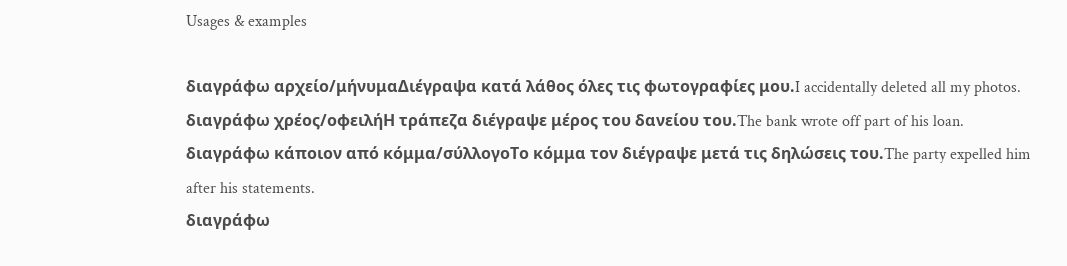Usages & examples

διαγράφω αρχείο/μήνυμαΔιέγραψα κατά λάθος όλες τις φωτογραφίες μου.I accidentally deleted all my photos.
διαγράφω χρέος/οφειλήΗ τράπεζα διέγραψε μέρος του δανείου του.The bank wrote off part of his loan.
διαγράφω κάποιον από κόμμα/σύλλογοΤο κόμμα τον διέγραψε μετά τις δηλώσεις του.The party expelled him after his statements.
διαγράφω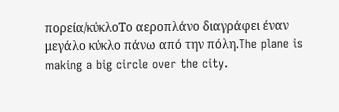πορεία/κύκλοΤο αεροπλάνο διαγράφει έναν μεγάλο κύκλο πάνω από την πόλη.The plane is making a big circle over the city.